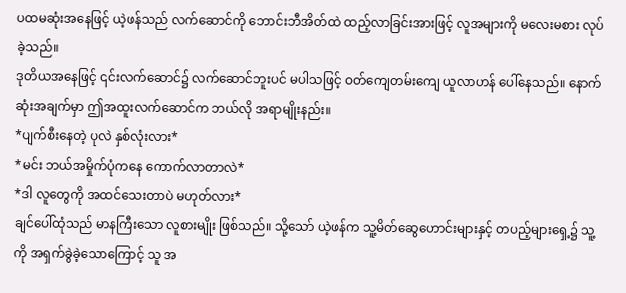ပထမဆုံးအနေဖြင့် ယဲ့ဖန်သည် လက်ဆောင်ကို ဘောင်းဘီအိတ်ထဲ ထည့်လာခြင်းအားဖြင့် လူအများကို မလေးမစား လုပ်ခဲ့သည်။
ဒုတိယအနေဖြင့် ၎င်းလက်ဆောင်၌ လက်ဆောင်ဘူးပင် မပါသဖြင့် ဝတ်ကျေတမ်းကျေ ယူလာဟန် ပေါ်နေသည်။ နောက်ဆုံးအချက်မှာ ဤအထူးလက်ဆောင်က ဘယ်လို အရာမျိုးနည်း။
*ပျက်စီးနေတဲ့ ပုလဲ နှစ်လုံးလား*
*မင်း ဘယ်အမှိုက်ပုံကနေ ကောက်လာတာလဲ*
*ဒါ လူတွေကို အထင်သေးတာပဲ မဟုတ်လား*
ချင်ပေါ်ထုံသည် မာနကြီးသော လူစားမျိုး ဖြစ်သည်။ သို့သော် ယဲ့ဖန်က သူ့မိတ်ဆွေဟောင်းများနှင့် တပည့်များရှေ့၌ သူ့ကို အရှက်ခွဲခဲ့သောကြောင့် သူ အ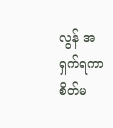လွန် အရှက်ရကာ စိတ်မ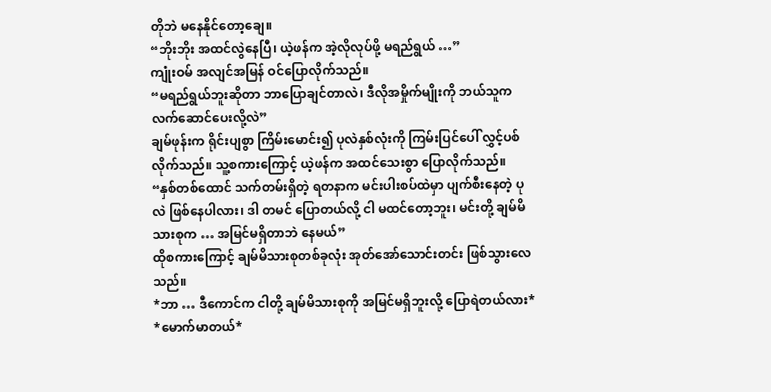တိုဘဲ မနေနိုင်တော့ချေ။
“ဘိုးဘိုး အထင်လွဲနေပြီ၊ ယဲ့ဖန်က အဲ့လိုလုပ်ဖို့ မရည်ရွယ် …”
ကျုံးဝမ် အလျင်အမြန် ဝင်ပြောလိုက်သည်။
“မရည်ရွယ်ဘူးဆိုတာ ဘာပြောချင်တာလဲ၊ ဒီလိုအမှိုက်မျိုးကို ဘယ်သူက လက်ဆောင်ပေးလို့လဲ”
ချမ်ဖုန်းက ရိုင်းပျစွာ ကြိမ်းမောင်း၍ ပုလဲနှစ်လုံးကို ကြမ်းပြင်ပေါ် လွှင့်ပစ်လိုက်သည်။ သူ့စကားကြောင့် ယဲ့ဖန်က အထင်သေးစွာ ပြောလိုက်သည်။
“နှစ်တစ်ထောင် သက်တမ်းရှိတဲ့ ရတနာက မင်းပါးစပ်ထဲမှာ ပျက်စီးနေတဲ့ ပုလဲ ဖြစ်နေပါလား၊ ဒါ တမင် ပြောတယ်လို့ ငါ မထင်တော့ဘူး၊ မင်းတို့ ချမ်မိသားစုက … အမြင်မရှိတာဘဲ နေမယ်”
ထိုစကားကြောင့် ချမ်မိသားစုတစ်ခုလုံး အုတ်အော်သောင်းတင်း ဖြစ်သွားလေသည်။
*ဘာ … ဒီကောင်က ငါတို့ ချမ်မိသားစုကို အမြင်မရှိဘူးလို့ ပြောရဲတယ်လား*
*မောက်မာတယ်*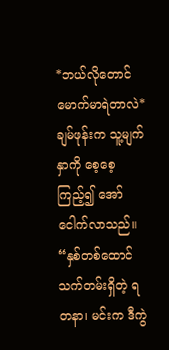*ဘယ်လိုတောင် မောက်မာရဲတာလဲ*
ချမ်ဖုန်းက သူ့မျက်နှာကို စေ့စေ့ကြည့်၍ အော်ငေါက်လာသည်။
“နှစ်တစ်ထောင် သက်တမ်းရှိတဲ့ ရတနာ၊ မင်းက ဒီကွဲ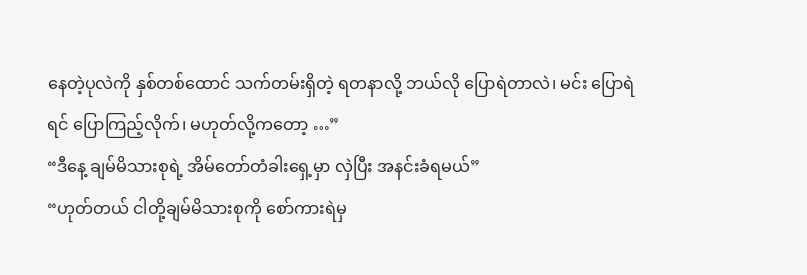နေတဲ့ပုလဲကို နှစ်တစ်ထောင် သက်တမ်းရှိတဲ့ ရတနာလို့ ဘယ်လို ပြောရဲတာလဲ၊ မင်း ပြောရဲရင် ပြောကြည့်လိုက်၊ မဟုတ်လို့ကတော့ …”
“ဒီနေ့ ချမ်မိသားစုရဲ့ အိမ်တော်တံခါးရှေ့မှာ လှဲပြီး အနင်းခံရမယ်”
“ဟုတ်တယ် ငါတို့ချမ်မိသားစုကို စော်ကားရဲမှ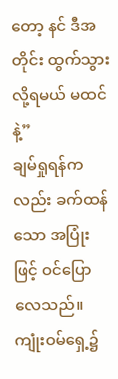တော့ နင် ဒီအတိုင်း ထွက်သွားလို့ရမယ် မထင်နဲ့”
ချမ်ရှုရန်ကလည်း ခက်ထန်သော အပြုံးဖြင့် ဝင်ပြောလေသည်။ ကျုံးဝမ်ရှေ့၌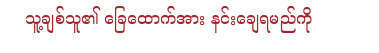သူ့ချစ်သူ၏ ခြေထောက်အား နင်းချေရမည်ကို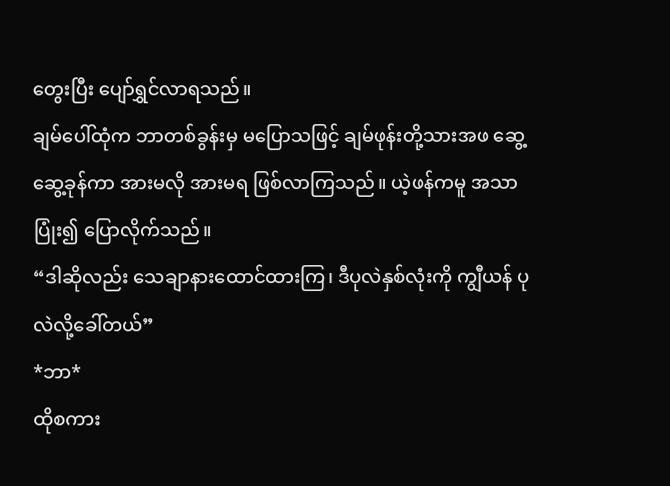တွေးပြီး ပျော်ရွှင်လာရသည်။
ချမ်ပေါ်ထုံက ဘာတစ်ခွန်းမှ မပြောသဖြင့် ချမ်ဖုန်းတို့သားအဖ ဆွေ့ဆွေ့ခုန်ကာ အားမလို အားမရ ဖြစ်လာကြသည်။ ယဲ့ဖန်ကမူ အသာပြုံး၍ ပြောလိုက်သည်။
“ဒါဆိုလည်း သေချာနားထောင်ထားကြ၊ ဒီပုလဲနှစ်လုံးကို ကျွီယန် ပုလဲလို့ခေါ်တယ်”
*ဘာ*
ထိုစကား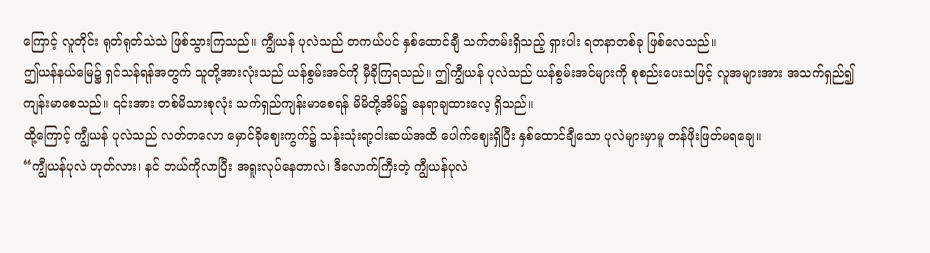ကြောင့် လူတိုင်း ရုတ်ရုတ်သဲသဲ ဖြစ်သွားကြသည်။ ကျွီယန် ပုလဲသည် တကယ်ပင် နှစ်ထောင်ချီ သက်တမ်းရှိသည့် ရှားပါး ရတနာတစ်ခု ဖြစ်လေသည်။
ဤယန်နယ်မြေ၌ ရှင်သန်ရန်အတွက် သူတို့အားလုံးသည် ယန်စွမ်းအင်ကို မှီခိုကြရသည်။ ဤကျွီယန် ပုလဲသည် ယန်စွမ်းအင်များကို စုစည်းပေးသဖြင့် လူအများအား အသက်ရှည်၍ ကျန်းမာစေသည်။ ၎င်းအား တစ်မိသားစုလုံး သက်ရှည်ကျန်းမာစေရန် မိမိတို့အိမ်၌ နေရာချထားလေ့ ရှိသည်။
ထို့ကြောင့် ကျွီယန် ပုလဲသည် လတ်တလော မှောင်ခိုဈေးကွက်၌ သန်းသုံးရာ့ငါးဆယ်အထိ ပေါက်ဈေးရှိပြီး နှစ်ထောင်ချီသော ပုလဲများမှာမူ တန်ဖိုးဖြတ်မရချေ။
“ကျွီယန်ပုလဲ ဟုတ်လား၊ နင် ဘယ်ကိုလာပြီး အရူးလုပ်နေတာလဲ၊ ဒီလောက်ကြီးတဲ့ ကျွီယန်ပုလဲ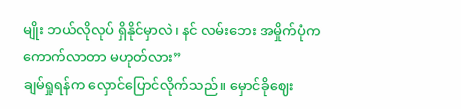မျိုး ဘယ်လိုလုပ် ရှိနိုင်မှာလဲ၊ နင် လမ်းဘေး အမှိုက်ပုံက ကောက်လာတာ မဟုတ်လား”
ချမ်ရှုရန်က လှောင်ပြောင်လိုက်သည်။ မှောင်ခိုဈေး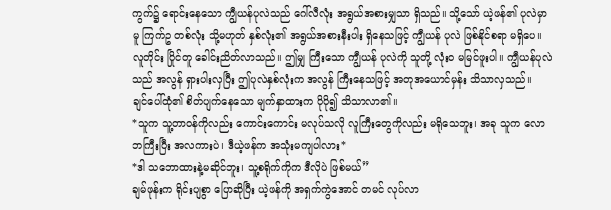ကွက်၌ ရောင်းနေသော ကျွီယန်ပုလဲသည် ဂေါ်လီလုံး အရွယ်အစားမျှသာ ရှိသည်။ သို့သော် ယဲ့ဖန်၏ ပုလဲမှာမူ ကြက်ဥ တစ်လုံး သို့မဟုတ် နှစ်လုံး၏ အရွယ်အစားနီးပါး ရှိနေသဖြင့် ကျွီယန် ပုလဲ ဖြစ်နိုင်စရာ မရှိပေ။
လူတိုင်း ပြိုင်တူ ခေါင်းညိတ်လာသည်။ ဤမျှ ကြီးသော ကျွီယန် ပုလဲကို သူတို့ လုံးဝ မမြင်ဖူးပါ။ ကျွီယန်ပုလဲသည် အလွန် ရှားပါးလှပြီး ဤပုလဲနှစ်လုံးက အလွန် ကြီးနေသဖြင့် အတုအယောင်မှန်း သိသာလှသည်။
ချင်ပေါ်ထုံ၏ စိတ်ပျက်နေသော မျက်နှာထားက ပိုပို၍ သိသာလာ၏။
*သူက သူ့တာဝန်ကိုလည်း ကောင်းကောင်း မလုပ်သလို လူကြီးတွေကိုလည်း မရိုသေဘူး၊ အခု သူက လောဘကြီးပြီး အလကားပဲ၊ ဒီယဲ့ဖန်က အသုံးမကျပါလား*
*ဒါ သဘောထားနဲ့မဆိုင်ဘူး၊ သူ့စရိုက်ကိုက ဒီလိုပဲ ဖြစ်မယ်”
ချမ်ဖုန်းက ရိုင်းပျစွာ ပြောဆိုပြီး ယဲ့ဖန်ကို အရှက်ကွဲအောင် တမင် လုပ်လာ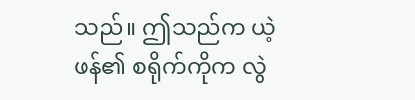သည်။ ဤသည်က ယဲ့ဖန်၏ စရိုက်ကိုက လွဲ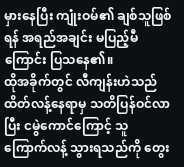မှားနေပြီး ကျုံးဝမ်၏ ချစ်သူဖြစ်ရန် အရည်အချင်း မပြည့်မီကြောင်း ပြသနေ၏။
ထိုအခိုက်တွင် လီကျန်းဟဲသည် ထိတ်လန့်နေရာမှ သတိပြန်ဝင်လာပြီး ငမွဲကောင်ကြောင့် သူ ကြောက်လန့် သွားရသည်ကို တွေး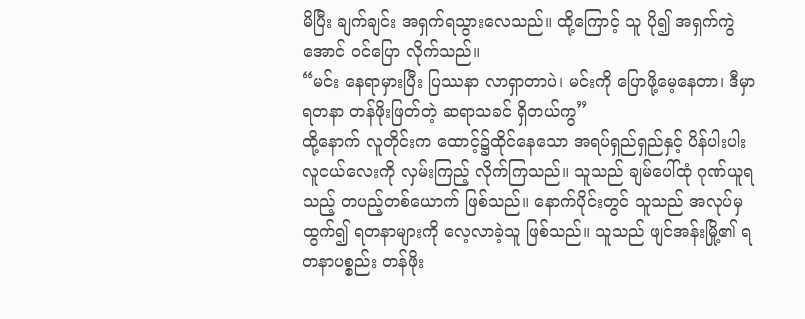မိပြီး ချက်ချင်း အရှက်ရသွားလေသည်။ ထို့ကြောင့် သူ ပို၍ အရှက်ကွဲအောင် ဝင်ပြော လိုက်သည်။
“မင်း နေရာမှားပြီး ပြဿနာ လာရှာတာပဲ၊ မင်းကို ပြောဖို့မေ့နေတာ၊ ဒီမှာ ရတနာ တန်ဖိုးဖြတ်တဲ့ ဆရာသခင် ရှိတယ်ကွ”
ထို့နောက် လူတိုင်းက ထောင့်၌ထိုင်နေသော အရပ်ရှည်ရှည်နှင့် ပိန်ပါးပါး လူငယ်လေးကို လှမ်းကြည့် လိုက်ကြသည်။ သူသည် ချမ်ပေါ်ထုံ ဂုဏ်ယူရသည့် တပည့်တစ်ယောက် ဖြစ်သည်။ နောက်ပိုင်းတွင် သူသည် အလုပ်မှထွက်၍ ရတနာများကို လေ့လာခဲ့သူ ဖြစ်သည်။ သူသည် ဖျင်အန်းမြို့၏ ရတနာပစ္စည်း တန်ဖိုး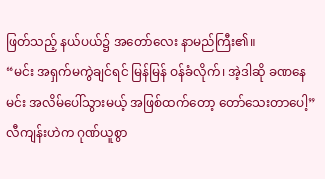ဖြတ်သည့် နယ်ပယ်၌ အတော်လေး နာမည်ကြီး၏။
“မင်း အရှက်မကွဲချင်ရင် မြန်မြန် ဝန်ခံလိုက်၊ အဲ့ဒါဆို ခဏနေ မင်း အလိမ်ပေါ်သွားမယ့် အဖြစ်ထက်တော့ တော်သေးတာပေါ့”
လီကျန်းဟဲက ဂုဏ်ယူစွာ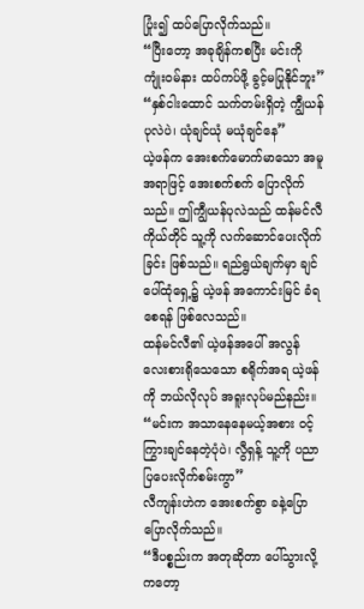ပြုံး၍ ထပ်ပြောလိုက်သည်။
“ပြီးတော့ အခုချိန်ကစပြီး မင်းကို ကျုံးဝမ်နား ထပ်ကပ်ဖို့ ခွင့်မပြုနိုင်ဘူး”
“နှစ်ငါးထောင် သက်တမ်းရှိတဲ့ ကျွီယန်ပုလဲပဲ၊ ယုံချင်ယုံ မယုံချင်နေ”
ယဲ့ဖန်က အေးစက်မောက်မာသော အမူအရာဖြင့် အေးစက်စက် ပြောလိုက်သည်။ ဤကျွီယန်ပုလဲသည် ထန်မင်လီကိုယ်တိုင် သူ့ကို လက်ဆောင်ပေးလိုက်ခြင်း ဖြစ်သည်။ ရည်ရွယ်ချက်မှာ ချင်ပေါ်ထုံရှေ့၌ ယဲ့ဖန် အကောင်းမြင် ခံရစေရန် ဖြစ်လေသည်။
ထန်မင်လီ၏ ယဲ့ဖန်အပေါ် အလွန် လေးစားရိုသေသော စရိုက်အရ ယဲ့ဖန်ကို ဘယ်လိုလုပ် အရူးလုပ်မည်နည်း။
“မင်းက အသာနေနေမယ့်အစား ဝင့်ကြွားချင်နေတဲ့ပုံပဲ၊ လွီရှန့် သူ့ကို ပညာပြပေးလိုက်စမ်းကွာ”
လီကျန်းဟဲက အေးစက်စွာ ခနဲ့ပြော ပြောလိုက်သည်။
“ဒီပစ္စည်းက အတုဆိုတာ ပေါ်သွားလို့ကတော့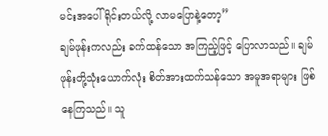မင်းအပေါ် ရိုင်းတယ်လို့ လာမပြောနဲ့တော့”
ချမ်ဖုန်းကလည်း ခက်ထန်သော အကြည့်ဖြင့် ပြောလာသည်။ ချမ်ဖုန်းတို့သုံးယောက်လုံး စိတ်အားထက်သန်သော အမူအရာများ ဖြစ်နေကြသည်။ သူ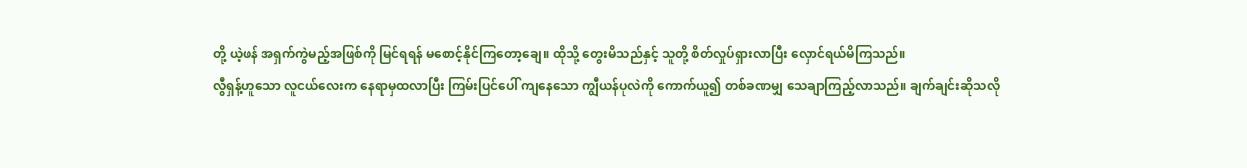တို့ ယဲ့ဖန် အရှက်ကွဲမည့်အဖြစ်ကို မြင်ရရန် မစောင့်နိုင်ကြတော့ချေ။ ထိုသို့ တွေးမိသည်နှင့် သူတို့ စိတ်လှုပ်ရှားလာပြီး လှောင်ရယ်မိကြသည်။
လွီရှန့်ဟူသော လူငယ်လေးက နေရာမှထလာပြီး ကြမ်းပြင်ပေါ် ကျနေသော ကျွီယန်ပုလဲကို ကောက်ယူ၍ တစ်ခဏမျှ သေချာကြည့်လာသည်။ ချက်ချင်းဆိုသလို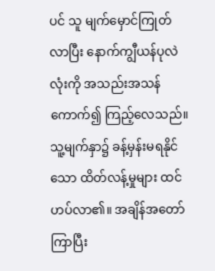ပင် သူ မျက်မှောင်ကြုတ်လာပြီး နောက်ကျွီယန်ပုလဲလုံးကို အသည်းအသန် ကောက်၍ ကြည့်လေသည်။
သူ့မျက်နှာ၌ ခန့်မှန်းမရနိုင်သော ထိတ်လန့်မှုများ ထင်ဟပ်လာ၏။ အချိန်အတော်ကြာပြီး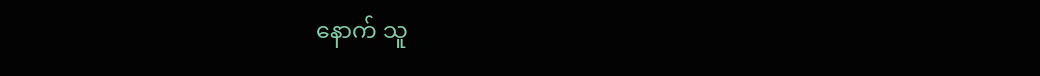နောက် သူ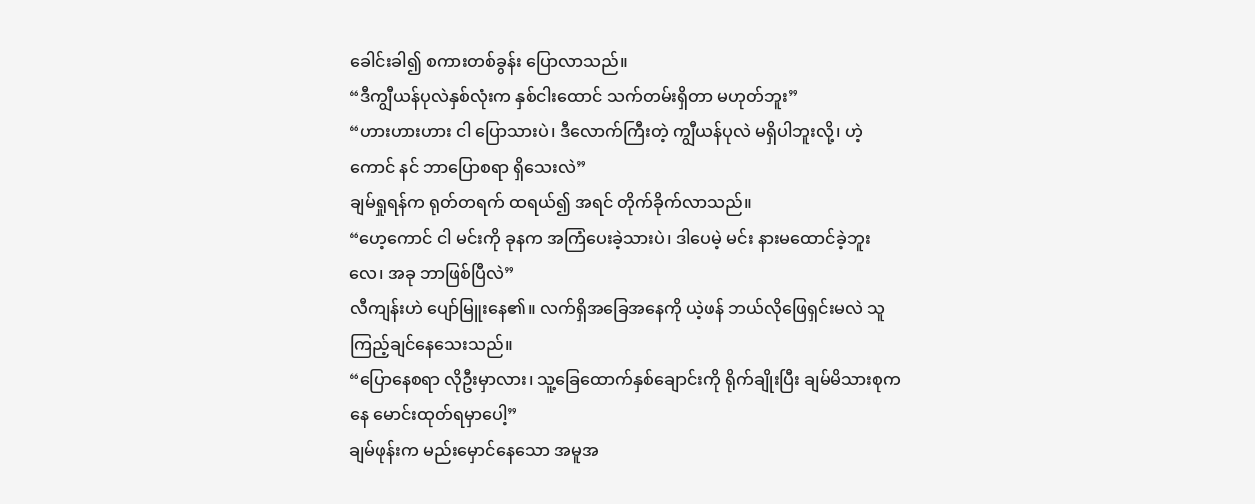ခေါင်းခါ၍ စကားတစ်ခွန်း ပြောလာသည်။
“ဒီကျွီယန်ပုလဲနှစ်လုံးက နှစ်ငါးထောင် သက်တမ်းရှိတာ မဟုတ်ဘူး”
“ဟားဟားဟား ငါ ပြောသားပဲ၊ ဒီလောက်ကြီးတဲ့ ကျွီယန်ပုလဲ မရှိပါဘူးလို့၊ ဟဲ့ကောင် နင် ဘာပြောစရာ ရှိသေးလဲ”
ချမ်ရှုရန်က ရုတ်တရက် ထရယ်၍ အရင် တိုက်ခိုက်လာသည်။
“ဟေ့ကောင် ငါ မင်းကို ခုနက အကြံပေးခဲ့သားပဲ၊ ဒါပေမဲ့ မင်း နားမထောင်ခဲ့ဘူးလေ၊ အခု ဘာဖြစ်ပြီလဲ”
လီကျန်းဟဲ ပျော်မြူးနေ၏။ လက်ရှိအခြေအနေကို ယဲ့ဖန် ဘယ်လိုဖြေရှင်းမလဲ သူ ကြည့်ချင်နေသေးသည်။
“ပြောနေစရာ လိုဦးမှာလား၊ သူ့ခြေထောက်နှစ်ချောင်းကို ရိုက်ချိုးပြီး ချမ်မိသားစုကနေ မောင်းထုတ်ရမှာပေါ့”
ချမ်ဖုန်းက မည်းမှောင်နေသော အမူအ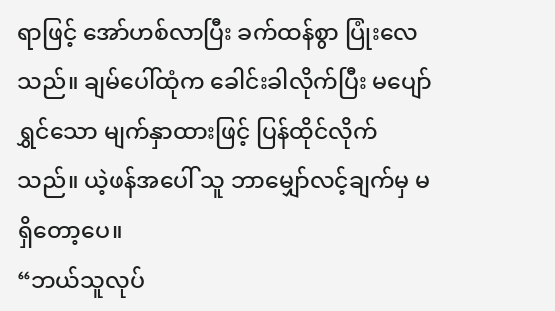ရာဖြင့် အော်ဟစ်လာပြီး ခက်ထန်စွာ ပြုံးလေသည်။ ချမ်ပေါ်ထုံက ခေါင်းခါလိုက်ပြီး မပျော်ရွှင်သော မျက်နှာထားဖြင့် ပြန်ထိုင်လိုက်သည်။ ယဲ့ဖန်အပေါ် သူ ဘာမျှော်လင့်ချက်မှ မရှိတော့ပေ။
“ဘယ်သူလုပ်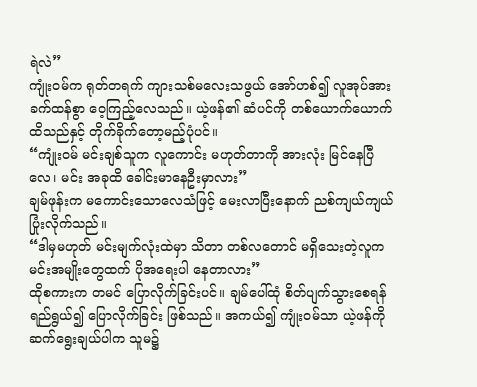ရဲလဲ”
ကျုံးဝမ်က ရုတ်တရက် ကျားသစ်မလေးသဖွယ် အော်ဟစ်၍ လူအုပ်အား ခက်ထန်စွာ ဝေ့ကြည့်လေသည်။ ယဲ့ဖန်၏ ဆံပင်ကို တစ်ယောက်ယောက် ထိသည်နှင့် တိုက်ခိုက်တော့မည့်ပုံပင်။
“ကျုံးဝမ် မင်းချစ်သူက လူကောင်း မဟုတ်တာကို အားလုံး မြင်နေပြီလေ၊ မင်း အခုထိ ခေါင်းမာနေဦးမှာလား”
ချမ်ဖုန်းက မကောင်းသောလေသံဖြင့် မေးလာပြီးနောက် ညစ်ကျယ်ကျယ် ပြုံးလိုက်သည်။
“ဒါမှမဟုတ် မင်းမျက်လုံးထဲမှာ သိတာ တစ်လတောင် မရှိသေးတဲ့လူက မင်းအမျိုးတွေထက် ပိုအရေးပါ နေတာလား”
ထိုစကားက တမင် ပြောလိုက်ခြင်းပင်။ ချမ်ပေါ်ထုံ စိတ်ပျက်သွားစေရန် ရည်ရွယ်၍ ပြောလိုက်ခြင်း ဖြစ်သည်။ အကယ်၍ ကျုံးဝမ်သာ ယဲ့ဖန်ကို ဆက်ရွေးချယ်ပါက သူမ၌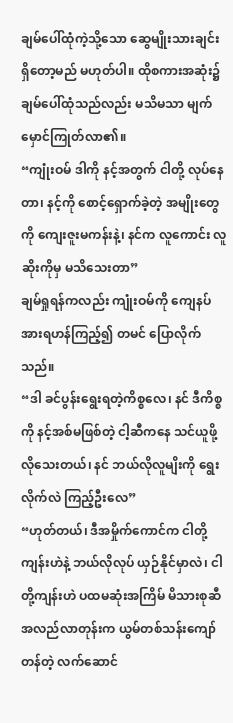ချမ်ပေါ်ထုံကဲ့သို့သော ဆွေမျိုးသားချင်း ရှိတော့မည် မဟုတ်ပါ။ ထိုစကားအဆုံး၌ ချမ်ပေါ်ထုံသည်လည်း မသိမသာ မျက်မှောင်ကြုတ်လာ၏။
“ကျုံးဝမ် ဒါကို နင့်အတွက် ငါတို့ လုပ်နေတာ၊ နင့်ကို စောင့်ရှောက်ခဲ့တဲ့ အမျိုးတွေကို ကျေးဇူးမကန်းနဲ့၊ နင်က လူကောင်း လူဆိုးကိုမှ မသိသေးတာ”
ချမ်ရှုရန်ကလည်း ကျုံးဝမ်ကို ကျေနပ်အားရဟန်ကြည့်၍ တမင် ပြောလိုက်သည်။
“ဒါ ခင်ပွန်းရွေးရတဲ့ကိစ္စလေ၊ နင် ဒီကိစ္စကို နင့်အစ်မဖြစ်တဲ့ ငါ့ဆီကနေ သင်ယူဖို့ လိုသေးတယ်၊ နင် ဘယ်လိုလူမျိးကို ရွေးလိုက်လဲ ကြည့်ဦးလေ”
“ဟုတ်တယ်၊ ဒီအမှိုက်ကောင်က ငါတို့ကျန်းဟဲနဲ့ ဘယ်လိုလုပ် ယှဉ်နိုင်မှာလဲ၊ ငါတို့ကျန်းဟဲ ပထမဆုံးအကြိမ် မိသားစုဆီ အလည်လာတုန်းက ယွမ်တစ်သန်းကျော်တန်တဲ့ လက်ဆောင်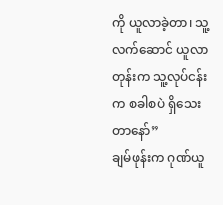ကို ယူလာခဲ့တာ၊ သူ့လက်ဆောင် ယူလာတုန်းက သူ့လုပ်ငန်းက စခါစပဲ ရှိသေးတာနော်”
ချမ်ဖုန်းက ဂုဏ်ယူ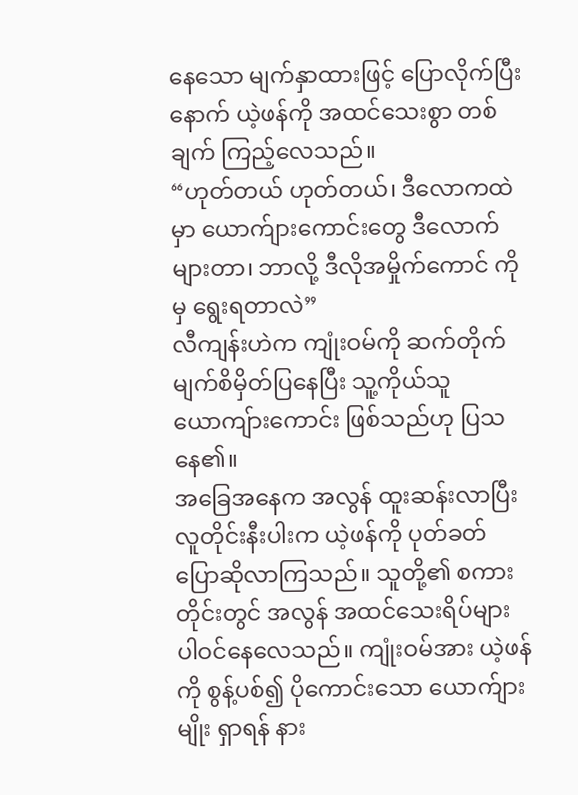နေသော မျက်နှာထားဖြင့် ပြောလိုက်ပြီးနောက် ယဲ့ဖန်ကို အထင်သေးစွာ တစ်ချက် ကြည့်လေသည်။
“ဟုတ်တယ် ဟုတ်တယ်၊ ဒီလောကထဲမှာ ယောက်ျားကောင်းတွေ ဒီလောက် များတာ၊ ဘာလို့ ဒီလိုအမှိုက်ကောင် ကိုမှ ရွေးရတာလဲ”
လီကျန်းဟဲက ကျုံးဝမ်ကို ဆက်တိုက် မျက်စိမှိတ်ပြနေပြီး သူ့ကိုယ်သူ ယောကျ်ားကောင်း ဖြစ်သည်ဟု ပြသနေ၏။
အခြေအနေက အလွန် ထူးဆန်းလာပြီး လူတိုင်းနီးပါးက ယဲ့ဖန်ကို ပုတ်ခတ် ပြောဆိုလာကြသည်။ သူတို့၏ စကားတိုင်းတွင် အလွန် အထင်သေးရိပ်များ ပါဝင်နေလေသည်။ ကျုံးဝမ်အား ယဲ့ဖန်ကို စွန့်ပစ်၍ ပိုကောင်းသော ယောက်ျားမျိုး ရှာရန် နား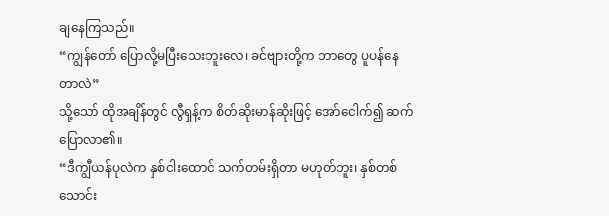ချနေကြသည်။
“ကျွန်တော် ပြောလို့မပြီးသေးဘူးလေ၊ ခင်ဗျားတို့က ဘာတွေ ပူပန်နေတာလဲ”
သို့သော် ထိုအချိန်တွင် လွီရှန့်က စိတ်ဆိုးမာန်ဆိုးဖြင့် အော်ငေါက်၍ ဆက်ပြောလာ၏။
“ဒီကျွီယန်ပုလဲက နှစ်ငါးထောင် သက်တမ်းရှိတာ မဟုတ်ဘူး၊ နှစ်တစ်သောင်း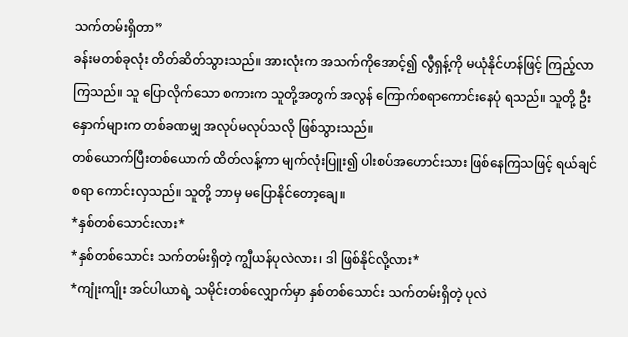သက်တမ်းရှိတာ”
ခန်းမတစ်ခုလုံး တိတ်ဆိတ်သွားသည်။ အားလုံးက အသက်ကိုအောင့်၍ လွီရှန့်ကို မယုံနိုင်ဟန်ဖြင့် ကြည့်လာ ကြသည်။ သူ ပြောလိုက်သော စကားက သူတို့အတွက် အလွန် ကြောက်စရာကောင်းနေပုံ ရသည်။ သူတို့ ဦးနှောက်များက တစ်ခဏမျှ အလုပ်မလုပ်သလို ဖြစ်သွားသည်။
တစ်ယောက်ပြီးတစ်ယောက် ထိတ်လန့်ကာ မျက်လုံးပြူး၍ ပါးစပ်အဟောင်းသား ဖြစ်နေကြသဖြင့် ရယ်ချင်စရာ ကောင်းလှသည်။ သူတို့ ဘာမှ မပြောနိုင်တော့ချေ။
*နှစ်တစ်သောင်းလား*
*နှစ်တစ်သောင်း သက်တမ်းရှိတဲ့ ကျွီယန်ပုလဲလား၊ ဒါ ဖြစ်နိုင်လို့လား*
*ကျုံးကျိုး အင်ပါယာရဲ့ သမိုင်းတစ်လျှောက်မှာ နှစ်တစ်သောင်း သက်တမ်းရှိတဲ့ ပုလဲ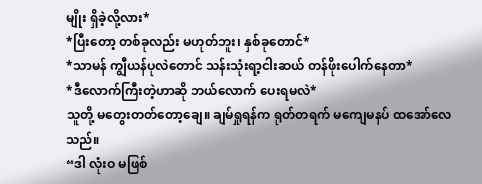မျိုး ရှိခဲ့လို့လား*
*ပြီးတော့ တစ်ခုလည်း မဟုတ်ဘူး၊ နှစ်ခုတောင်*
*သာမန် ကျွီယန်ပုလဲတောင် သန်းသုံးရာ့ငါးဆယ် တန်ဖိုးပေါက်နေတာ*
*ဒီလောက်ကြီးတဲ့ဟာဆို ဘယ်လောက် ပေးရမလဲ*
သူတို့ မတွေးတတ်တော့ချေ။ ချမ်ရှုရန်က ရုတ်တရက် မကျေမနပ် ထအော်လေသည်။
“ဒါ လုံးဝ မဖြစ်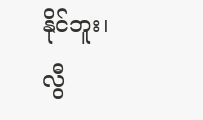နိုင်ဘူး၊ လွီ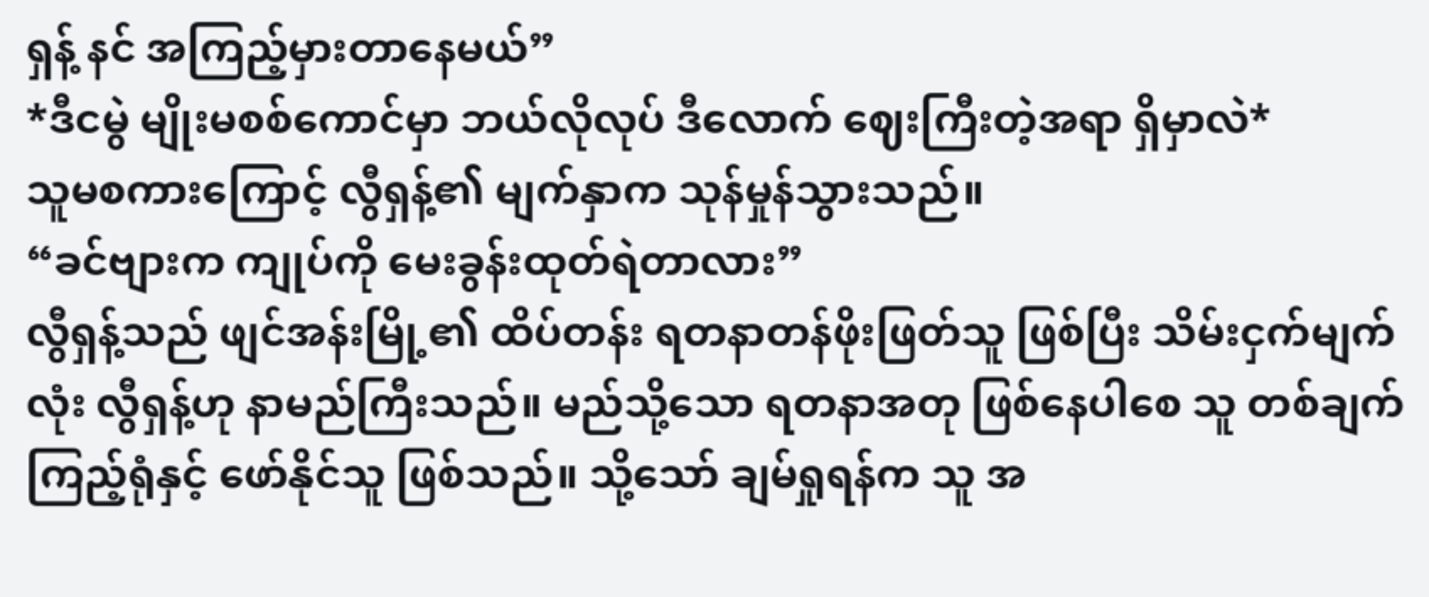ရှန့် နင် အကြည့်မှားတာနေမယ်”
*ဒီငမွဲ မျိုးမစစ်ကောင်မှာ ဘယ်လိုလုပ် ဒီလောက် ဈေးကြီးတဲ့အရာ ရှိမှာလဲ*
သူမစကားကြောင့် လွီရှန့်၏ မျက်နှာက သုန်မှုန်သွားသည်။
“ခင်ဗျားက ကျုပ်ကို မေးခွန်းထုတ်ရဲတာလား”
လွီရှန့်သည် ဖျင်အန်းမြို့၏ ထိပ်တန်း ရတနာတန်ဖိုးဖြတ်သူ ဖြစ်ပြီး သိမ်းငှက်မျက်လုံး လွီရှန့်ဟု နာမည်ကြီးသည်။ မည်သို့သော ရတနာအတု ဖြစ်နေပါစေ သူ တစ်ချက်ကြည့်ရုံနှင့် ဖော်နိုင်သူ ဖြစ်သည်။ သို့သော် ချမ်ရှုရန်က သူ အ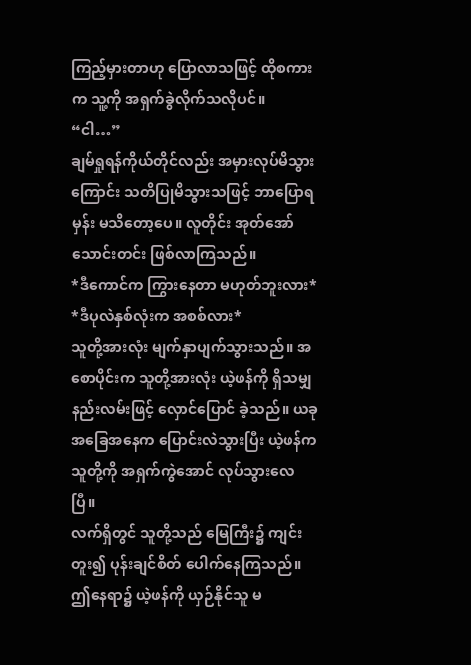ကြည့်မှားတာဟု ပြောလာသဖြင့် ထိုစကားက သူ့ကို အရှက်ခွဲလိုက်သလိုပင်။
“ငါ…”
ချမ်ရှုရန်ကိုယ်တိုင်လည်း အမှားလုပ်မိသွားကြောင်း သတိပြုမိသွားသဖြင့် ဘာပြောရမှန်း မသိတော့ပေ။ လူတိုင်း အုတ်အော်သောင်းတင်း ဖြစ်လာကြသည်။
*ဒီကောင်က ကြွားနေတာ မဟုတ်ဘူးလား*
*ဒီပုလဲနှစ်လုံးက အစစ်လား*
သူတို့အားလုံး မျက်နှာပျက်သွားသည်။ အစောပိုင်းက သူတို့အားလုံး ယဲ့ဖန်ကို ရှိသမျှနည်းလမ်းဖြင့် လှောင်ပြောင် ခဲ့သည်။ ယခု အခြေအနေက ပြောင်းလဲသွားပြီး ယဲ့ဖန်က သူတို့ကို အရှက်ကွဲအောင် လုပ်သွားလေပြီ။
လက်ရှိတွင် သူတို့သည် မြေကြီး၌ ကျင်းတူး၍ ပုန်းချင်စိတ် ပေါက်နေကြသည်။ ဤနေရာ၌ ယဲ့ဖန်ကို ယှဉ်နိုင်သူ မ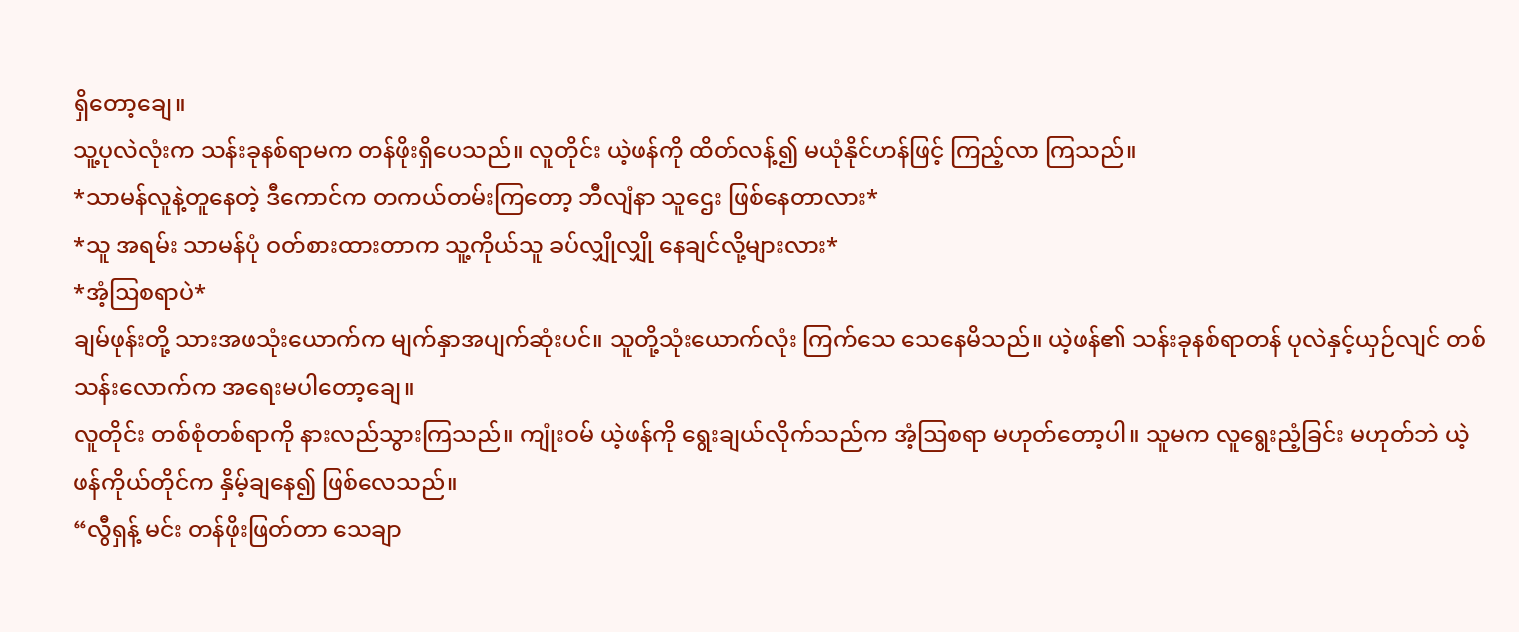ရှိတော့ချေ။
သူ့ပုလဲလုံးက သန်းခုနစ်ရာမက တန်ဖိုးရှိပေသည်။ လူတိုင်း ယဲ့ဖန်ကို ထိတ်လန့်၍ မယုံနိုင်ဟန်ဖြင့် ကြည့်လာ ကြသည်။
*သာမန်လူနဲ့တူနေတဲ့ ဒီကောင်က တကယ်တမ်းကြတော့ ဘီလျံနာ သူဌေး ဖြစ်နေတာလား*
*သူ အရမ်း သာမန်ပုံ ဝတ်စားထားတာက သူ့ကိုယ်သူ ခပ်လျှိုလျှို နေချင်လို့များလား*
*အံ့ဩစရာပဲ*
ချမ်ဖုန်းတို့ သားအဖသုံးယောက်က မျက်နှာအပျက်ဆုံးပင်။ သူတို့သုံးယောက်လုံး ကြက်သေ သေနေမိသည်။ ယဲ့ဖန်၏ သန်းခုနစ်ရာတန် ပုလဲနှင့်ယှဉ်လျင် တစ်သန်းလောက်က အရေးမပါတော့ချေ။
လူတိုင်း တစ်စုံတစ်ရာကို နားလည်သွားကြသည်။ ကျုံးဝမ် ယဲ့ဖန်ကို ရွေးချယ်လိုက်သည်က အံ့ဩစရာ မဟုတ်တော့ပါ။ သူမက လူရွေးညံ့ခြင်း မဟုတ်ဘဲ ယဲ့ဖန်ကိုယ်တိုင်က နှိမ့်ချနေ၍ ဖြစ်လေသည်။
“လွီရှန့် မင်း တန်ဖိုးဖြတ်တာ သေချာ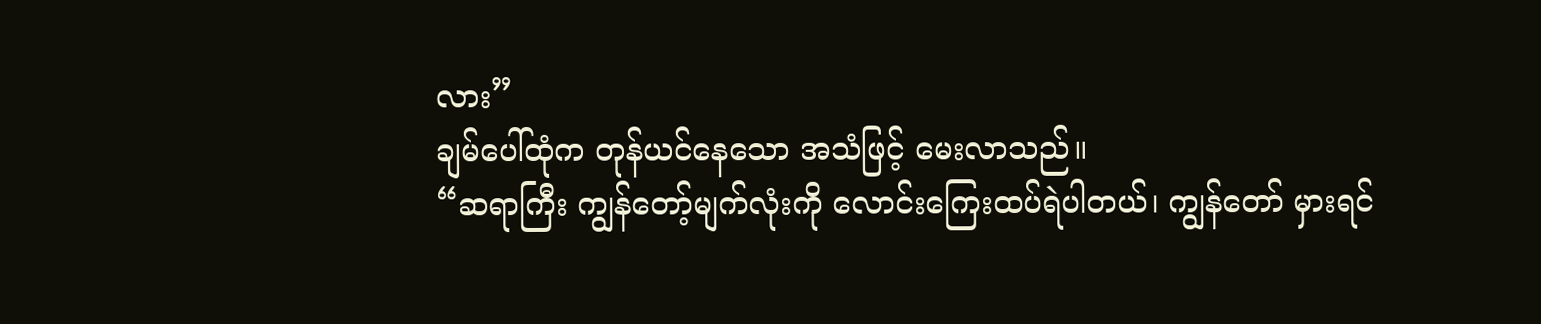လား”
ချမ်ပေါ်ထုံက တုန်ယင်နေသော အသံဖြင့် မေးလာသည်။
“ဆရာကြီး ကျွန်တော့်မျက်လုံးကို လောင်းကြေးထပ်ရဲပါတယ်၊ ကျွန်တော် မှားရင်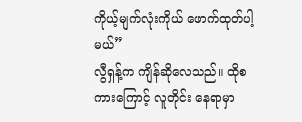ကိုယ့်မျက်လုံးကိုယ် ဖောက်ထုတ်ပါ့မယ်”
လွီရှန့်က ကျိန်ဆိုလေသည်။ ထိုစကားကြောင့် လူတိုင်း နေရာမှာ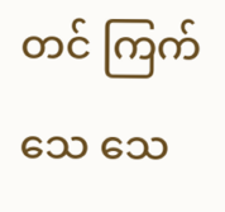တင် ကြက်သေ သေ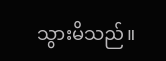သွားမိသည်။